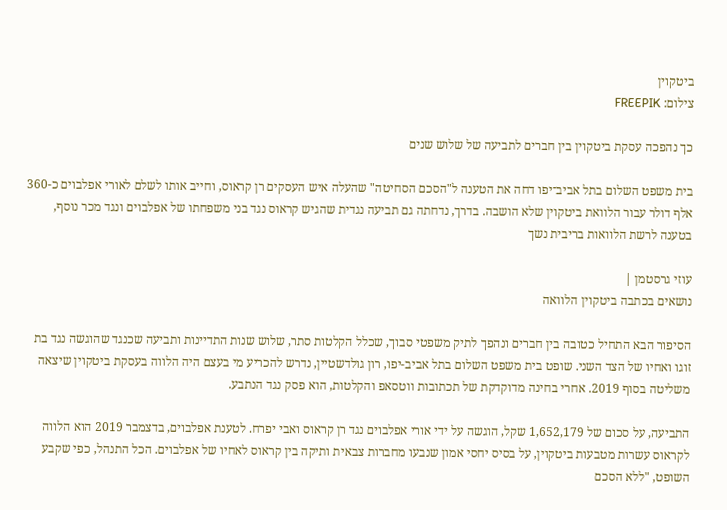ביטקוין
צילום: FREEPIK

כך נהפכה עסקת ביטקוין בין חברים לתביעה של שלוש שנים

בית משפט השלום בתל אביב־יפו דחה את הטענה ל"הסכם הסחיטה" שהעלה איש העסקים רן קראוס, וחייב אותו לשלם לאורי אפלבוים כ-360 אלף דולר עבור הלוואת ביטקוין שלא הושבה. בדרך, נדחתה גם תביעה נגדית שהגיש קראוס נגד בני משפחתו של אפלבוים ונגד מכר נוסף, בטענה לרשת הלוואות בריבית נשך

עוזי גרסטמן |
נושאים בכתבה ביטקוין הלוואה

הסיפור הבא התחיל כטובה בין חברים ונהפך לתיק משפטי סבוך, שכלל הקלטות סתר, שלוש שנות התדיינות ותביעה שכנגד שהוגשה נגד בת זוגו ואחיו של הצד השני. שופט בית משפט השלום בתל אביב-יפו, רון גולדשטיין, נדרש להכריע מי בעצם היה הלווה בעסקת ביטקוין שיצאה משליטה בסוף 2019. אחרי בחינה מדוקדקת של תכתובות ווטסאפ והקלטות, הוא פסק נגד הנתבע.

התביעה, על סכום של 1,652,179 שקל, הוגשה על ידי אורי אפלבוים נגד רן קראוס ואבי יפרח. לטענת אפלבוים, בדצמבר 2019 הוא הלווה לקראוס עשרות מטבעות ביטקוין, על בסיס יחסי אמון שנבעו מחברות צבאית ותיקה בין קראוס לאחיו של אפלבוים. הכל התנהל, כפי שקבע השופט, "ללא הסכם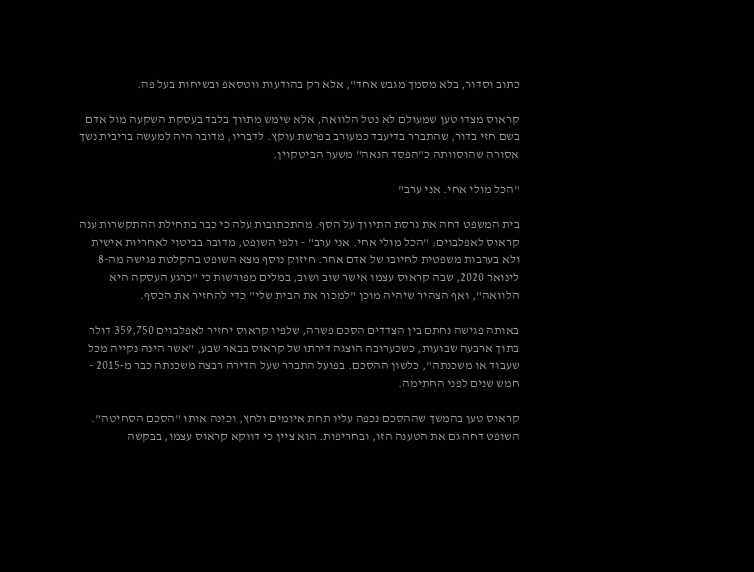כתוב וסדור, בלא מסמך מגבש אחד", אלא רק בהודעות ווטסאפ ובשיחות בעל פה.

קראוס מצדו טען שמעולם לא נטל הלוואה, אלא שימש מתווך בלבד בעסקת השקעה מול אדם בשם חזי בדור, שהתברר בדיעבד כמעורב בפרשת עוקץ. לדבריו, מדובר היה למעשה בריבית נשך אסורה שהוסוותה כ"הפסד הנאה" משער הביטקוין.

"הכל מולי אחי. אני ערב"

בית המשפט דחה את גרסת התיווך על הסף. מהתכתובות עלה כי כבר בתחילת ההתקשרות ענה קראוס לאפלבוים: "הכל מולי אחי. אני ערב" - ולפי השופט, מדובר בביטוי לאחריות אישית ולא בערבות משפטית לחיובו של אדם אחר. חיזוק נוסף מצא השופט בהקלטת פגישה מה-8 לינואר 2020, שבה קראוס עצמו אישר שוב ושוב, במלים מפורשות כי "כרגע העסקה היא הלוואה", ואף הצהיר שיהיה מוכן "למכור את הבית שלי" כדי להחזיר את הכסף.

באותה פגישה נחתם בין הצדדים הסכם פשרה, שלפיו קראוס יחזיר לאפלבוים 359,750 דולר בתוך ארבעה שבועות, כשכערובה הוצגה דירתו של קראוס בבאר שבע, "אשר הינה נקייה מכל שעבוד או משכנתה", כלשון ההסכם. בפועל התברר שעל הדירה רבצה משכנתה כבר מ-2015 - חמש שנים לפני החתימה.

קראוס טען בהמשך שההסכם נכפה עליו תחת איומים ולחץ, וכינה אותו "הסכם הסחיטה". השופט דחה גם את הטענה הזו, ובחריפות. הוא ציין כי דווקא קראוס עצמו, בבקשה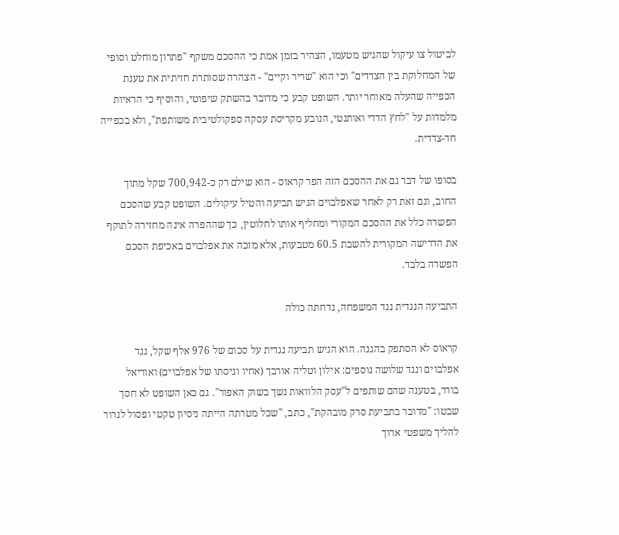לביטול צו עיקול שהגיש מטעמו, הצהיר בזמן אמת כי ההסכם משקף "פתרון מוחלט וסופי של המחלוקת בין הצדדים" וכי הוא "שריר וקיים" - הצהרה שסותרת חזיתית את טענת הכפייה שהעלה מאוחר יותר. השופט קבע כי מדובר בהשתק שיפוטי, והוסיף כי הראיות מלמדות על "לחץ הדדי ואותנטי, הנובע מקריסת עסקה ספקולטיבית משותפת", ולא בכפייה חד-צדדית.

בסופו של דבר גם את ההסכם הזה הפר קראוס - הוא שילם רק כ-700,942 שקל מתוך החוב, וגם זאת רק לאחר שאפלבוים הגיש תביעה והטיל עיקולים. השופט קבע שהסכם הפשרה כלל את ההסכם המקורי ומחליף אותו לחלוטין, כך שההפרה אינה מחזירה לתוקף את הדרישה המקורית להשבת 60.5 מטבעות, אלא מזכה את אפלבוים באכיפת הסכם הפשרה בלבד.

התביעה הנגדית נגד המשפחה, נדחתה כולה

קראוס לא הסתפק בהגנה. הוא הגיש תביעה נגדית על סכום של 976 אלף שקל, נגד אפלבוים ונגד שלושה נוספים: אילון וטליה אורבך (אחיו וגיסתו של אפלבוים) ואוריאל בורר, בטענה שהם שותפים ל"עסק הלוואות נשך בשוק האפור". גם כאן השופט לא חסך שבטו: "מדובר בתביעת סרק מובהקת", כתב, "שכל מטרתה הייתה ניסיון טקטי ופסול לגרור להליך משפטי ארוך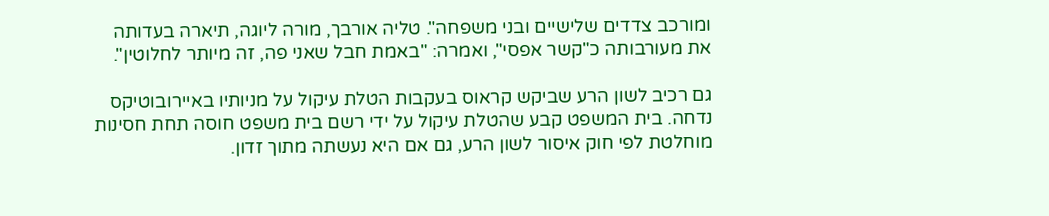ומורכב צדדים שלישיים ובני משפחה". טליה אורבך, מורה ליוגה, תיארה בעדותה את מעורבותה כ"קשר אפסי", ואמרה: "באמת חבל שאני פה, זה מיותר לחלוטין".

גם רכיב לשון הרע שביקש קראוס בעקבות הטלת עיקול על מניותיו באיירובוטיקס נדחה. בית המשפט קבע שהטלת עיקול על ידי רשם בית משפט חוסה תחת חסינות מוחלטת לפי חוק איסור לשון הרע, גם אם היא נעשתה מתוך זדון.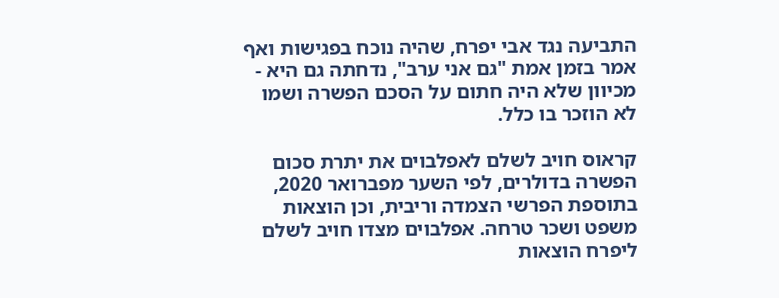התביעה נגד אבי יפרח, שהיה נוכח בפגישות ואף אמר בזמן אמת "גם אני ערב", נדחתה גם היא - מכיוון שלא היה חתום על הסכם הפשרה ושמו לא הוזכר בו כלל.

קראוס חויב לשלם לאפלבוים את יתרת סכום הפשרה בדולרים, לפי השער מפברואר 2020, בתוספת הפרשי הצמדה וריבית, וכן הוצאות משפט ושכר טרחה. אפלבוים מצדו חויב לשלם ליפרח הוצאות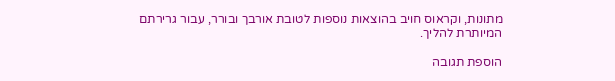מתונות, וקראוס חויב בהוצאות נוספות לטובת אורבך ובורר, עבור גרירתם המיותרת להליך.

הוספת תגובה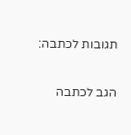תגובות לכתבה:

הגב לכתבה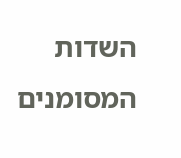השדות המסומנים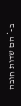ב-* הם שדות חובה